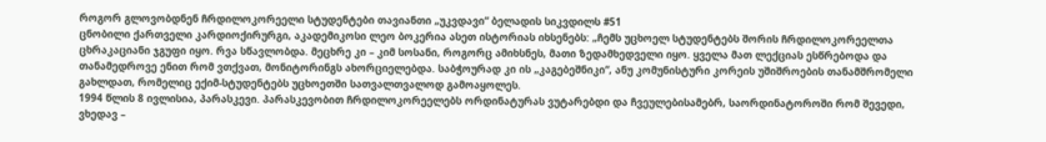როგორ გლოვობდნენ ჩრდილოკორეელი სტუდენტები თავიანთი „უკვდავი“ ბელადის სიკვდილს #51
ცნობილი ქართველი კარდიოქირურგი, აკადემიკოსი ლეო ბოკერია ასეთ ისტორიას იხსენებს: „ჩემს უცხოელ სტუდენტებს შორის ჩრდილოკორეელთა ცხრაკაციანი ჯგუფი იყო. რვა სწავლობდა. მეცხრე კი – კიმ სოსანი, როგორც ამიხსნეს, მათი ზედამხედველი იყო. ყველა მათ ლექციას ესწრებოდა და თანამედროვე ენით რომ ვთქვათ, მონიტორინგს ახორციელებდა. საბჭოურად კი ის „კაგებეშნიკი“, ანუ კომუნისტური კორეის უშიშროების თანამშრომელი გახლდათ, რომელიც ექიმ-სტუდენტებს უცხოეთში სათვალთვალოდ გამოაყოლეს.
1994 წლის 8 ივლისია, პარასკევი. პარასკევობით ჩრდილოკორეელებს ორდინატურას ვუტარებდი და ჩვეულებისამებრ, საორდინატოროში რომ შევედი, ვხედავ –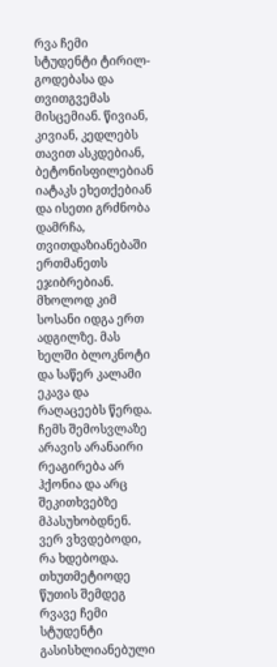რვა ჩემი სტუდენტი ტირილ-გოდებასა და თვითგვემას მისცემიან. წივიან, კივიან, კედლებს თავით ასკდებიან, ბეტონისფილებიან იატაკს ეხეთქებიან და ისეთი გრძნობა დამრჩა, თვითდაზიანებაში ერთმანეთს ეჯიბრებიან. მხოლოდ კიმ სოსანი იდგა ერთ ადგილზე. მას ხელში ბლოკნოტი და საწერ კალამი ეკავა და რაღაცეებს წერდა. ჩემს შემოსვლაზე არავის არანაირი რეაგირება არ ჰქონია და არც შეკითხვებზე მპასუხობდნენ. ვერ ვხვდებოდი, რა ხდებოდა. თხუთმეტიოდე წუთის შემდეგ რვავე ჩემი სტუდენტი გასისხლიანებული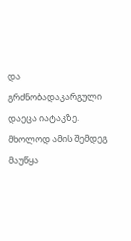და გრძნობადაკარგული დაეცა იატაკზე. მხოლოდ ამის შემდეგ მაუწყა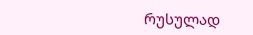რუსულად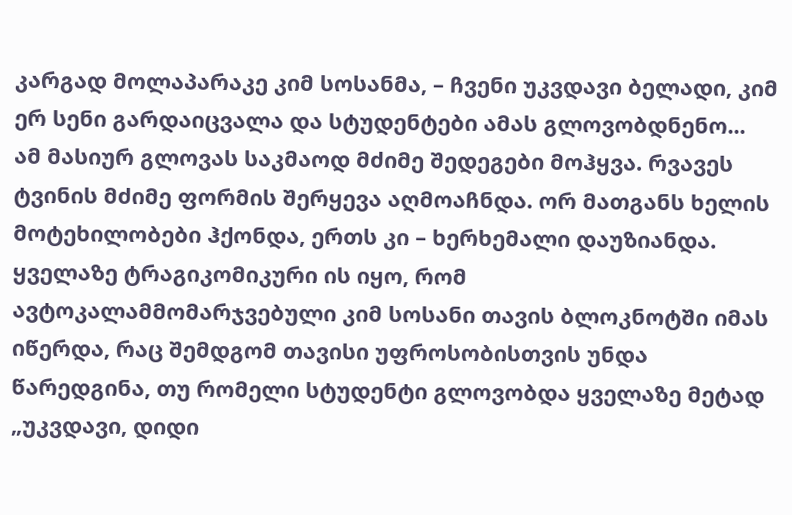კარგად მოლაპარაკე კიმ სოსანმა, – ჩვენი უკვდავი ბელადი, კიმ ერ სენი გარდაიცვალა და სტუდენტები ამას გლოვობდნენო...
ამ მასიურ გლოვას საკმაოდ მძიმე შედეგები მოჰყვა. რვავეს ტვინის მძიმე ფორმის შერყევა აღმოაჩნდა. ორ მათგანს ხელის მოტეხილობები ჰქონდა, ერთს კი – ხერხემალი დაუზიანდა. ყველაზე ტრაგიკომიკური ის იყო, რომ ავტოკალამმომარჯვებული კიმ სოსანი თავის ბლოკნოტში იმას იწერდა, რაც შემდგომ თავისი უფროსობისთვის უნდა წარედგინა, თუ რომელი სტუდენტი გლოვობდა ყველაზე მეტად „უკვდავი, დიდი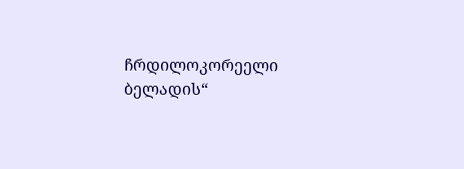ჩრდილოკორეელი ბელადის“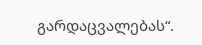გარდაცვალებას“.